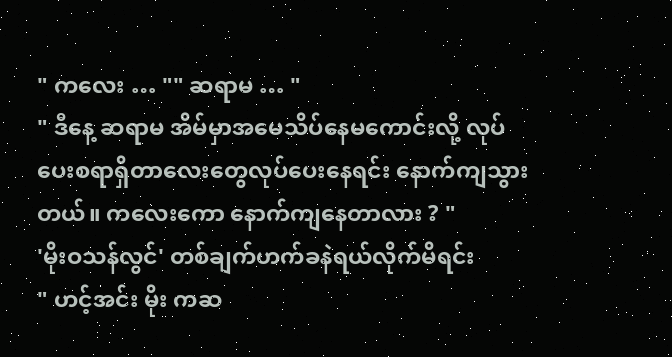" ကလေး … "" ဆရာမ … "
" ဒီနေ့ ဆရာမ အိမ်မှာအမေသိပ်နေမကောင်းလို့ လုပ်ပေးစရာရှိတာလေးတွေလုပ်ပေးနေရင်း နောက်ကျသွားတယ်။ ကလေးကော နောက်ကျနေတာလား ? "
'မိုးဝသန်လွင်' တစ်ချက်ဟက်ခနဲရယ်လိုက်မိရင်း
" ဟင့်အင်း မိုး ကဆ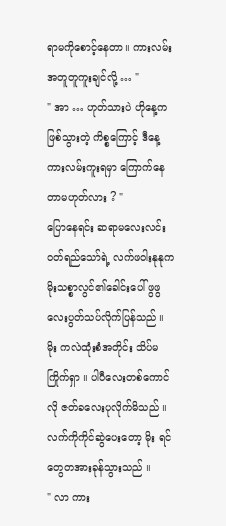ရာမကိုစောင့်နေတာ။ ကားလမ်းအတူတူကူးချင်လို့ … "
" အာ … ဟုတ်သားပဲ ဟိုနေ့က ဖြစ်သွားတဲ့ ကိစ္စကြောင့် ဒီနေ့ကားလမ်းကူးရမှာ ကြောက်နေတာမဟုတ်လား ? "
ပြောနေရင်း ဆရာမလေးလင်းဝတ်ရည်သော်ရဲ့ လက်ဖဝါးနုနုက မိုးသစ္စာလွင်၏ခေါင်းပေါ် ဖွဖွလေးပွတ်သပ်လိုက်ပြန်သည် ။ မိုး ကလဲထုံးစံအတိုင်း သိပ်မကြိုက်ရှာ ။ ပါပီလေးတစ်ကောင်လို ဇတ်ခလေးပုလိုက်မိသည် ။
လက်ကိုကိုင်ဆွဲပေးတော့ မိုး ရင်တွေတအားခုန်သွားသည် ။
" လာ ကား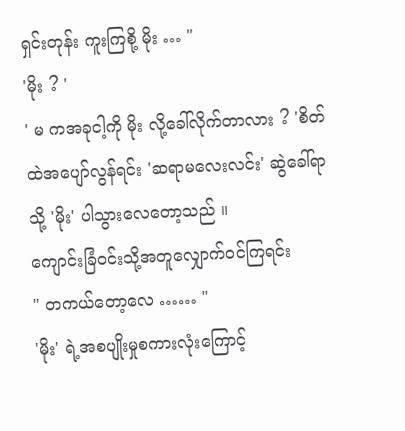ရှင်းတုန်း ကူးကြစို့ မိုး … "
'မိုး ? '
' မ ကအခုငါ့ကို မိုး လို့ခေါ်လိုက်တာလား ? 'စိတ်ထဲအပျော်လွန်ရင်း 'ဆရာမလေးလင်း' ဆွဲခေါ်ရာသို့ 'မိုး' ပါသွားလေတော့သည် ။
ကျောင်းခြံဝင်းသို့အတူလျှောက်ဝင်ကြရင်း
" တကယ်တော့လေ …… "
'မိုး' ရဲ့အစပျိုးမှုစကားလုံးကြောင့်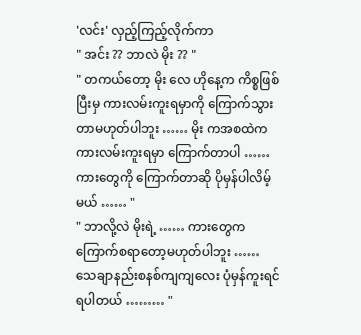'လင်း' လှည့်ကြည့်လိုက်ကာ
" အင်း ?? ဘာလဲ မိုး ?? "
" တကယ်တော့ မိုး လေ ဟိုနေ့က ကိစ္စဖြစ်ပြီးမှ ကားလမ်းကူးရမှာကို ကြောက်သွားတာမဟုတ်ပါဘူး …… မိုး ကအစထဲက ကားလမ်းကူးရမှာ ကြောက်တာပါ …… ကားတွေကို ကြောက်တာဆို ပိုမှန်ပါလိမ့်မယ် …… "
" ဘာလို့လဲ မိုးရဲ့ …… ကားတွေက ကြောက်စရာတော့မဟုတ်ပါဘူး …… သေချာနည်းစနစ်ကျကျလေး ပုံမှန်ကူးရင် ရပါတယ် ……… "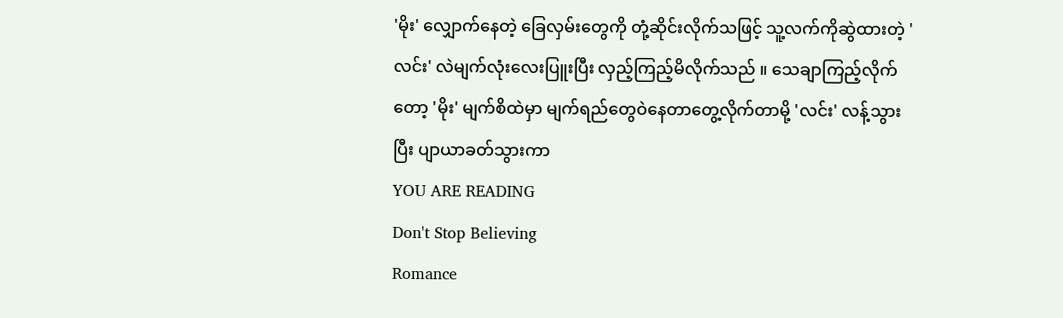'မိုး' လျှောက်နေတဲ့ ခြေလှမ်းတွေကို တုံ့ဆိုင်းလိုက်သဖြင့် သူ့လက်ကိုဆွဲထားတဲ့ 'လင်း' လဲမျက်လုံးလေးပြူးပြီး လှည့်ကြည့်မိလိုက်သည် ။ သေချာကြည့်လိုက်တော့ 'မိုး' မျက်စိထဲမှာ မျက်ရည်တွေဝဲနေတာတွေ့လိုက်တာမို့ 'လင်း' လန့်သွားပြီး ပျာယာခတ်သွားကာ
YOU ARE READING
Don't Stop Believing
Romance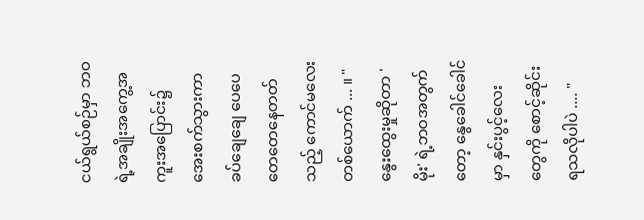ငယ်ရွယ်စဉ်မှာ ဘဝရဲ့အချိုးအကွေ့အကူးအပြောင်း၌ အေးစက်သွားကာ ခပ်ချေချေ ပေပေတေတေနေတတ်သည့် ကောင်မလေးတစ်ယောက် ... ။ " နွေးထွေးမှုဆိုတာ 'မိုး' ရဲ့ဘဝအတွက်တော့ နွေခေါင်ခေါင်မှာ နှင်းပွင့်လေးတွေကို စောင့်ဆိုင်းရသလိုပါပဲ .... "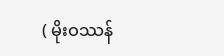( မိုးဝဿန်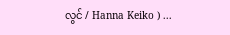လွင် / Hanna Keiko ) ...